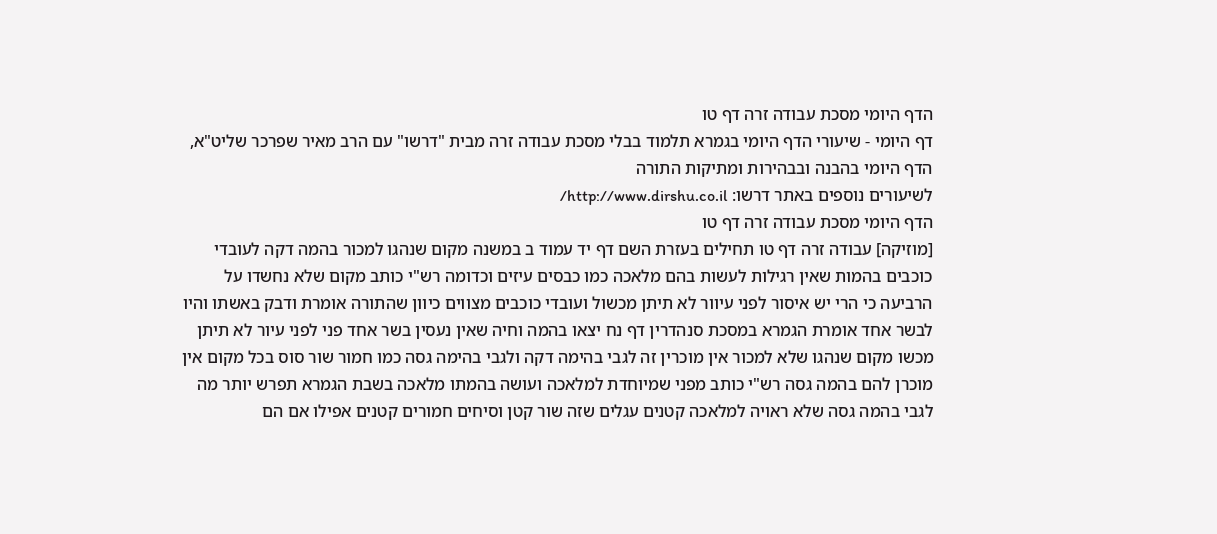הדף היומי מסכת עבודה זרה דף טו
דף היומי - שיעורי הדף היומי בגמרא תלמוד בבלי מסכת עבודה זרה מבית "דרשו" עם הרב מאיר שפרכר שליט"א, הדף היומי בהבנה ובבהירות ומתיקות התורה
לשיעורים נוספים באתר דרשו: http://www.dirshu.co.il/
הדף היומי מסכת עבודה זרה דף טו
[מוזיקה] עבודה זרה דף טו תחילים בעזרת השם דף יד עמוד ב במשנה מקום שנהגו למכור בהמה דקה לעובדי כוכבים בהמות שאין רגילות לעשות בהם מלאכה כמו כבסים עיזים וכדומה רש"י כותב מקום שלא נחשדו על הרביעה כי הרי יש איסור לפני עיוור לא תיתן מכשול ועובדי כוכבים מצווים כיוון שהתורה אומרת ודבק באשתו והיו לבשר אחד אומרת הגמרא במסכת סנהדרין דף נח יצאו בהמה וחיה שאין נעסין בשר אחד פני לפני עיור לא תיתן מכשו מקום שנהגו שלא למכור אין מוכרין זה לגבי בהימה דקה ולגבי בהימה גסה כמו חמור שור סוס בכל מקום אין מוכרן להם בהמה גסה רש"י כותב מפני שמיוחדת למלאכה ועושה בהמתו מלאכה בשבת הגמרא תפרש יותר מה לגבי בהמה גסה שלא ראויה למלאכה קטנים עגלים שזה שור קטן וסיחים חמורים קטנים אפילו אם הם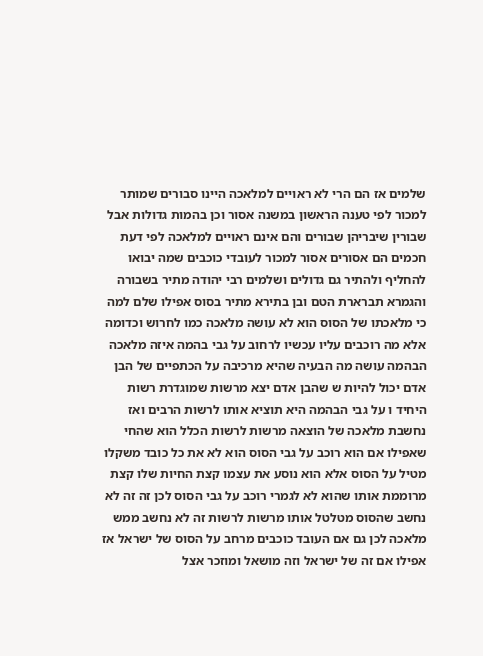שלמים אז הם הרי לא ראויים למלאכה היינו סבורים שמותר למכור לפי טענה הראשון במשנה אסור וכן בהמות גדולות אבל שבורין שיבריהן שבורים והם אינם ראויים למלאכה לפי דעת חכמים הם אסורים אסור למכור לעובדי כוכבים שמה יבואו להחליף ולהתיר גם גדולים ושלמים רבי יהודה מתיר בשבורה והגמרא תברארת הטם ובן בתירא מתיר בסוס אפילו שלם למה כי מלאכתו של הסוס הוא לא עושה מלאכה כמו לחרוש וכדומה אלא מה רוכבים עליו עכשיו לרחוב על גבי בהמה איזה מלאכה הבהמה עושה מה הבעיה שהיא מרכיבה על הכתפיים של הבן אדם יכול להיות ש שהבן אדם יצא מרשות שמוגדרת רשות היחיד ו על גבי הבהמה היא תוציא אותו לרשות הרבים ואז נחשבת מלאכה של הוצאה מרשות לרשות הכלל הוא שהחי שאפילו אם הוא רוכב על גבי הסוס הוא לא את כל כובד משקלו מטיל על הסוס אלא הוא נוסע את עצמו קצת החיות שלו קצת מרוממת אותו שהוא לא לגמרי רוכב על גבי הסוס לכן זה זה לא נחשב שהסוס מטלטל אותו מרשות לרשות זה לא נחשב ממש מלאכה לכן גם אם העובד כוכבים מרחב על הסוס של ישראל אז אפילו אם זה של ישראל וזה מושאל ומוזכר אצל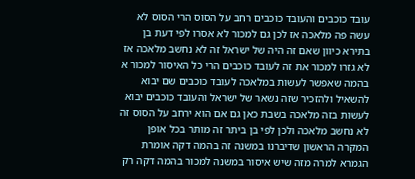עובד כוכבים והעובד כוכבים רחב על הסוס הרי הסוס לא עשה פה מלאכה אז לכן גם למכור לא אסרו לפי דעת בן בתירא כיוון שאם זה היה של ישראל זה לא נחשב מלאכה אז לא גזרו למכור את זה לעובד כוכבים הרי כל האיסור למכור א בהמה שאפשר לעשות במלאכה לעובד כוכבים שם יבוא להשאיל ולהזכיר שזה נשאר של ישראל והעובד כוכבים יבוא לעשות בזה מלאכה בשבת כאן גם אם הוא ירחב על הסוס זה לא נחשב מלאכה ולכן לפי בן ביתר זה מותר בכל אופן המקרה הראשון שדיברנו במשנה זה בהמה דקה אומרת הגמרא למרה מזה שיש איסור במשנה למכור בהמה דקה רק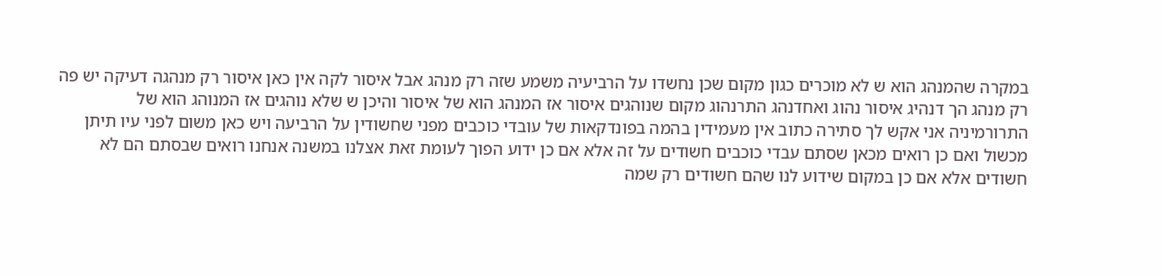במקרה שהמנהג הוא ש לא מוכרים כגון מקום שכן נחשדו על הרביעיה משמע שזה רק מנהג אבל איסור לקה אין כאן איסור רק מנהגה דעיקה יש פה רק מנהג הך דנהיג איסור נהוג ואחדנהג התרנהוג מקום שנוהגים איסור אז המנהג הוא של איסור והיכן ש שלא נוהגים אז המנוהג הוא של התרורמיניה אני אקש לך סתירה כתוב אין מעמידין בהמה בפונדקאות של עובדי כוכבים מפני שחשודין על הרביעה ויש כאן משום לפני עיו תיתן מכשול ואם כן רואים מכאן שסתם עבדי כוכבים חשודים על זה אלא אם כן ידוע הפוך לעומת זאת אצלנו במשנה אנחנו רואים שבסתם הם לא חשודים אלא אם כן במקום שידוע לנו שהם חשודים רק שמה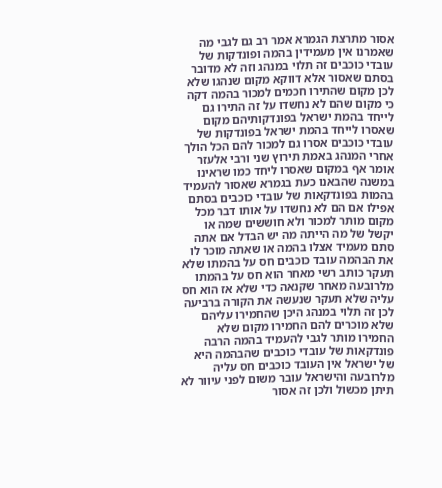אסור מתרצת הגמרא אמר רב גם לגבי מה שאמרנו אין מעמידין בהמה ופונדקות של עובדי כוכבים זה תלוי במנהג וזה לא מדובר בסתם שאסור אלא דווקא מקום שנהגו שלא לכן מקום שהתירו חכמים למכור בהמה דקה כי מקום שהם לא נחשדו על זה התירו גם לייחד בהמת ישראל בפונדקותיהם מקום שאסרו לייחד בהמת ישראל בפונדקות של עובדי כוכבים אסרו גם למכור להם הכל הולך אחרי המנהג באמת תירוץ שני ורבי אלעזר אומר אף במקום שאסרו ליחד כמו שראינו במשנה שהבאנו כעת בגמרא שאסור להעמיד בהמות בפונדקאות של עובדי כוכבים בסתם אפילו אם הם לא נחשדו על אותו דבר מכל מקום מותר למכור ולא חוששים שמה או יקשל של מה הייתה מה יש הבדל אם אתה סתם מעמיד אצלו בהמה או שאתה מוכר לו את הבהמה עובד כוכבים חס על בהמתו שלא תעקר כותב רשי מאחר הוא חס על בהמתו מלרובעה מאחר שקנאה כדי שלא אז הוא חס עליה שלא תעקר שנעשה את הקורה ברביעה לכן זה תלוי במנהג היכן שהחמירו עליהם שלא מוכרים להם החמירו מקום שלא החמירו מותר לגבי להעמיד בהמה הרבה פונדקאות של עובדי כוכבים שהבהמה היא של ישראל אין העובד כוכבים חס עליה מלרובעה והישראל עובר משום לפני עיוור לא תיתן מכשול ולכן זה אסור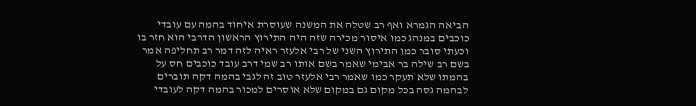הביאה הגמרא ואף רב שטלה את המשנה שעוסרת איחוד בהמה עם עובדי כוכבים במנהג כמו איסור מכירה שזה היה התירוץ הראשון הדרבי הוא חזר בו וכעתי סובר כמו התירוץ השני של רבי אלעזר ראיה לזה דמר רב תחליפה אמר בשם רב שילה בר אבימי שאמר בשם אותו רב שמי דרב עובד כוכבים חס על בהמתו שלא תעקר כמו שאמר רבי אלעזר טוב זה לגבי בהמה דקה תוברים לבהמה גסה בכל מקום גם במקום שלא אוסרים למכור בהמה דקה לעובדי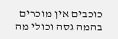כוכבים אין מוכרים בהמה גסה וכולי מה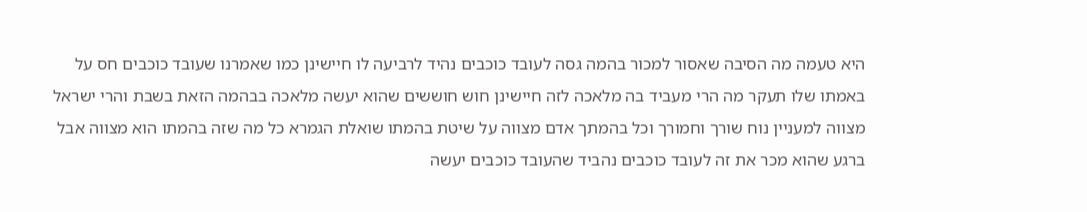היא טעמה מה הסיבה שאסור למכור בהמה גסה לעובד כוכבים נהיד לרביעה לו חיישינן כמו שאמרנו שעובד כוכבים חס על באמתו שלו תעקר מה הרי מעביד בה מלאכה לזה חיישינן חוש חוששים שהוא יעשה מלאכה בבהמה הזאת בשבת והרי ישראל מצווה למעניין נוח שורך וחמורך וכל בהמתך אדם מצווה על שיטת בהמתו שואלת הגמרא כל מה שזה בהמתו הוא מצווה אבל ברגע שהוא מכר את זה לעובד כוכבים נהביד שהעובד כוכבים יעשה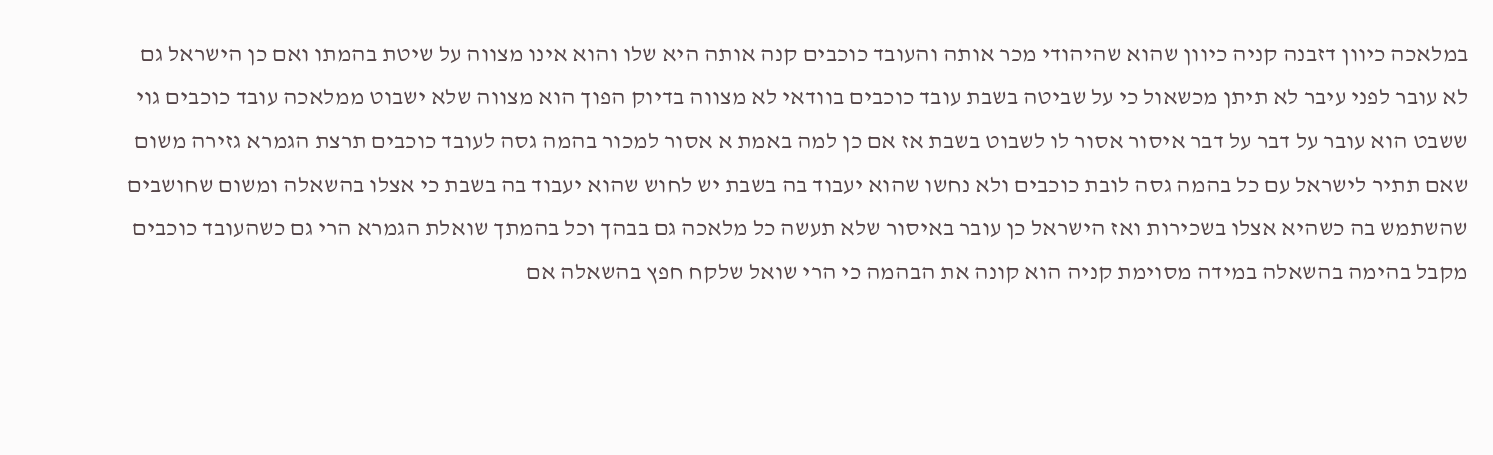במלאכה כיוון דזבנה קניה כיוון שהוא שהיהודי מכר אותה והעובד כוכבים קנה אותה היא שלו והוא אינו מצווה על שיטת בהמתו ואם כן הישראל גם לא עובר לפני עיבר לא תיתן מכשאול כי על שביטה בשבת עובד כוכבים בוודאי לא מצווה בדיוק הפוך הוא מצווה שלא ישבוט ממלאכה עובד כוכבים גוי ששבט הוא עובר על דבר על דבר איסור אסור לו לשבוט בשבת אז אם כן למה באמת א אסור למכור בהמה גסה לעובד כוכבים תרצת הגמרא גזירה משום שאם תתיר לישראל עם כל בהמה גסה לובת כוכבים ולא נחשו שהוא יעבוד בה בשבת יש לחוש שהוא יעבוד בה בשבת כי אצלו בהשאלה ומשום שחושבים שהשתמש בה כשהיא אצלו בשכירות ואז הישראל כן עובר באיסור שלא תעשה כל מלאכה גם בבהך וכל בהמתך שואלת הגמרא הרי גם כשהעובד כוכבים מקבל בהימה בהשאלה במידה מסוימת קניה הוא קונה את הבהמה כי הרי שואל שלקח חפץ בהשאלה אם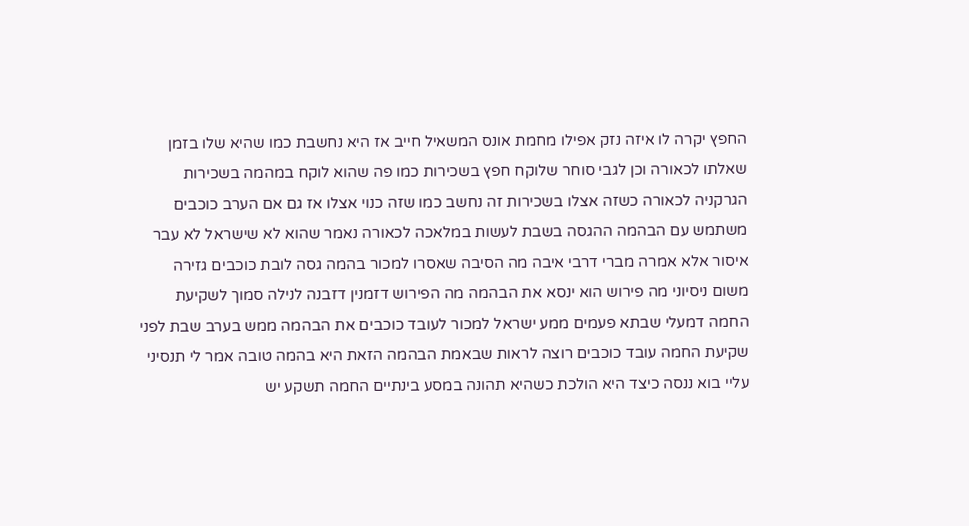החפץ יקרה לו איזה נזק אפילו מחמת אונס המשאיל חייב אז היא נחשבת כמו שהיא שלו בזמן שאלתו לכאורה וכן לגבי סוחר שלוקח חפץ בשכירות כמו פה שהוא לוקח במהמה בשכירות הגרקניה לכאורה כשזה אצלו בשכירות זה נחשב כמו שזה כנוי אצלו אז גם אם הערב כוכבים משתמש עם הבהמה ההגסה בשבת לעשות במלאכה לכאורה נאמר שהוא לא שישראל לא עבר איסור אלא אמרה מברי דרבי איבה מה הסיבה שאסרו למכור בהמה גסה לובת כוכבים גזירה משום ניסיוני מה פירוש הוא ינסא את הבהמה מה הפירוש דזמנין דזבנה לנילה סמוך לשקיעת החמה דמעלי שבתא פעמים ממע ישראל למכור לעובד כוכבים את הבהמה ממש בערב שבת לפני שקיעת החמה עובד כוכבים רוצה לראות שבאמת הבהמה הזאת היא בהמה טובה אמר לי תנסיני עליי בוא ננסה כיצד היא הולכת כשהיא תהונה במסע בינתיים החמה תשקע יש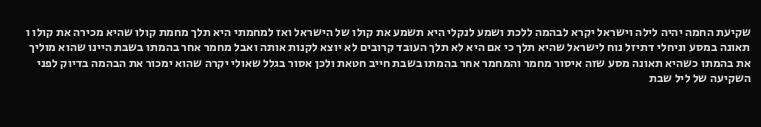שקיעת החמה יהיה לילה וישראל יקרא לבהמה ללכת ושמע לנקלי היא תשמע את קולו של הישראל ואז למחמתי היא תלך מחמת קולו שהיא מכירה את קולו ו תאונה במסע וניחלי דתיזל נוח לישראל שהיא תלך כי אם היא לא תלך העובד קרובים לא יוצא לקנות אותה ואבל מחמר אחר בהמתו בשבת היינו שהוא מוליך את בהמתו כשהיא תאונה מסע שזה איסור מחמר והמחמר אחר בהמתו בשבת חייב חטאת ולכן אסור בגלל שאולי יקרה שהוא ימכור את הבהמה בדיוק לפני השקיעה של ליל שבת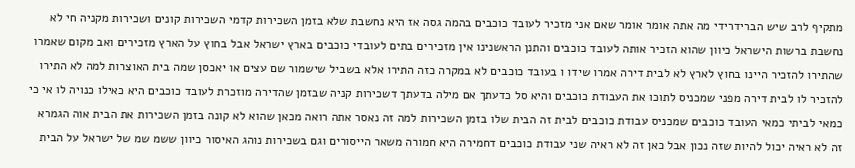מתקיף לרב שיש הברידרידי מה אתה אומר אומר שאם אני מזכיר לעובד כוכבים בהמה גסה אז היא נחשבת שלא בזמן השכירות קדמי השכירות קונים ושכירות מקניה חי לא נחשבת ברשות הישראל כיוון שהוא הזכיר אותה לעובד כוכבים והתנן הראשנינו אין מזכירים בתים לעובדי כוכבים בארץ ישראל אבל בחוץ על הארץ מזכירים ואב מקום שאמרו שהתירו להזכיר היינו בחוץ לארץ לא לבית דירה אמרו שידו ו בעובד כוכבים לא במקרה כזה התירו אלא בשביל שישמור שם עצים או יאכסן שמה בית האוצרות למה לא התירו להזכיר לו לבית דירה מפני שמכניס לתוכו את העבודת כוכבים והיא סל כדעתך אם מילה בדעתך דשכירות קניה שבזמן שהדירה מוזכרת לעובד כוכבים היא כאילו כנויה לו אי כי כמאי לביתי כמאי העובד כוכבים שמכניס עבודת כוכבים לבית זה הבית שלו בזמן השכירות למה זה נאסר אתה רואה מכאן שהוא לא קונה בזמן השכירות את הבית אוה הגמרא זה לא ראיה יכול להיות שזה נכון אבל כאן זה לא ראיה שני עבודת כוכבים דחמירה היא חמורה משאר הייסורים וגם בשכירות נוהג האיסור כיוון ששמ שמ של ישראל על הבית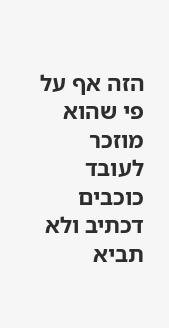הזה אף על פי שהוא מוזכר לעובד כוכבים דכתיב ולא תביא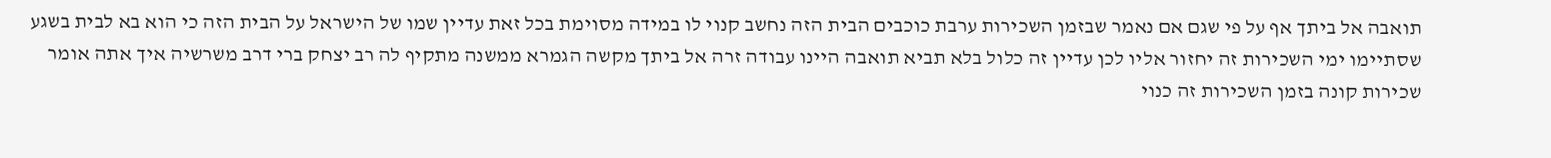תואבה אל ביתך אף על פי שגם אם נאמר שבזמן השכירות ערבת כוכבים הבית הזה נחשב קנוי לו במידה מסוימת בכל זאת עדיין שמו של הישראל על הבית הזה כי הוא בא לבית בשגע שסתיימו ימי השכירות זה יחזור אליו לכן עדיין זה כלול בלא תביא תואבה היינו עבודה זרה אל ביתך מקשה הגמרא ממשנה מתקיף לה רב יצחק ברי דרב משרשיה איך אתה אומר שכירות קונה בזמן השכירות זה כנוי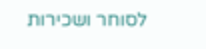לסוחר ושכירות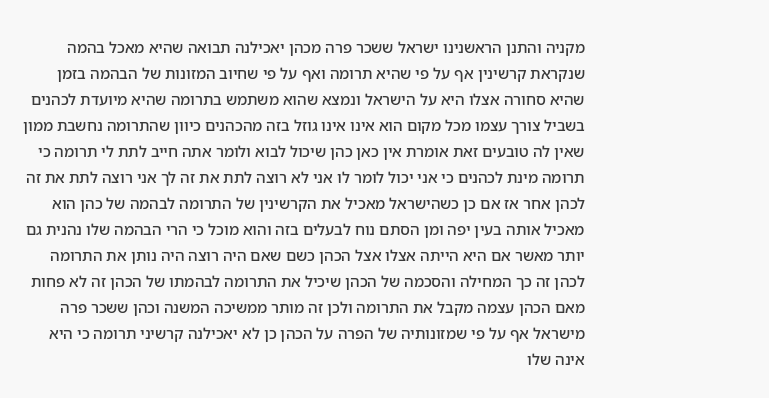מקניה והתנן הראשנינו ישראל ששכר פרה מכהן יאכילנה תבואה שהיא מאכל בהמה שנקראת קרשינין אף על פי שהיא תרומה ואף על פי שחיוב המזונות של הבהמה בזמן שהיא סחורה אצלו היא על הישראל ונמצא שהוא משתמש בתרומה שהיא מיועדת לכהנים בשביל צורך עצמו מכל מקום הוא אינו אינו גוזל בזה מהכהנים כיוון שהתרומה נחשבת ממון שאין לה טובעים זאת אומרת אין כאן כהן שיכול לבוא ולומר אתה חייב לתת לי תרומה כי תרומה מינת לכהנים כי אני יכול לומר לו אני לא רוצה לתת את זה לך אני רוצה לתת את זה לכהן אחר אז אם כן כשהישראל מאכיל את הקרשינין של התרומה לבהמה של כהן הוא מאכיל אותה בעין יפה ומן הסתם נוח לבעלים בזה והוא מוכל כי הרי הבהמה שלו נהנית גם יותר מאשר אם היא הייתה אצלו אצל הכהן כשם שאם היה רוצה היה נותן את התרומה לכהן זה כך המחילה והסכמה של הכהן שיכיל את התרומה לבהמתו של הכהן זה לא פחות מאם הכהן עצמה מקבל את התרומה ולכן זה מותר ממשיכה המשנה וכהן ששכר פרה מישראל אף על פי שמזונותיה של הפרה על הכהן כן לא יאכילנה קרשיני תרומה כי היא אינה שלו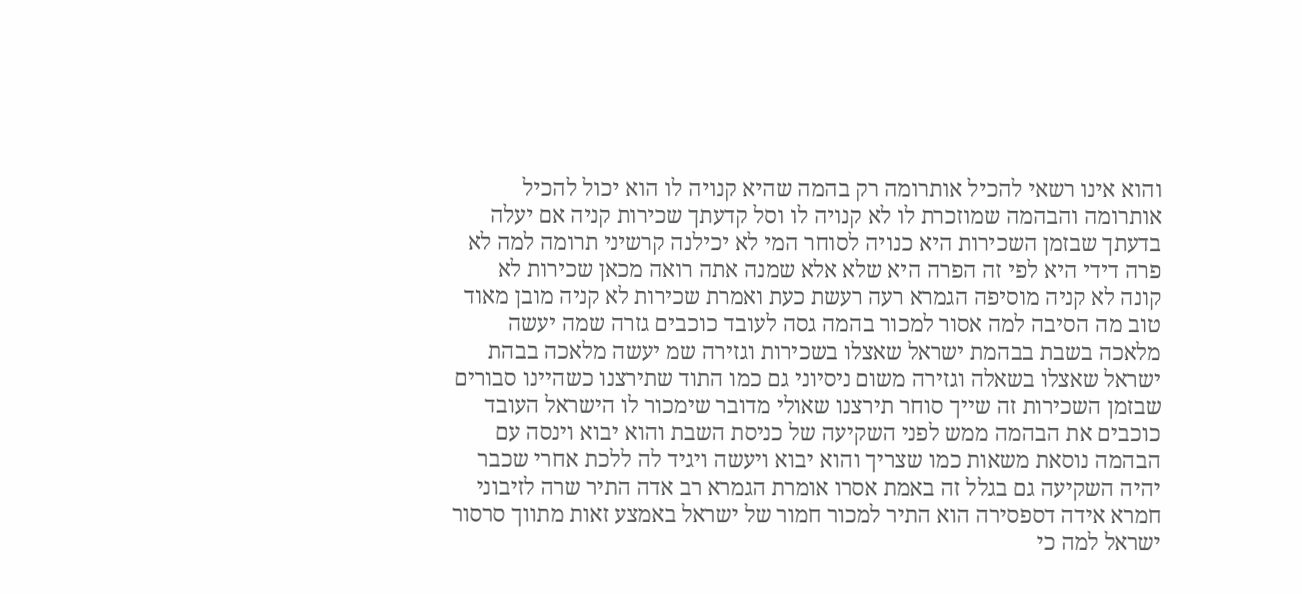והוא אינו רשאי להכיל אותרומה רק בהמה שהיא קנויה לו הוא יכול להכיל אותרומה והבהמה שמוזכרת לו לא קנויה לו וסל קדעתך שכירות קניה אם יעלה בדעתך שבזמן השכירות היא כנויה לסוחר המי לא יכילנה קרשיני תרומה למה לא פרה דידי היא לפי זה הפרה היא שלא אלא שמנה אתה רואה מכאן שכירות לא קונה לא קניה מוסיפה הגמרא רעה רעשת כעת ואמרת שכירות לא קניה מובן מאוד טוב מה הסיבה למה אסור למכור בהמה גסה לעובד כוכבים גזרה שמה יעשה מלאכה בשבת בבהמת ישראל שאצלו בשכירות וגזירה שמ יעשה מלאכה בבהת ישראל שאצלו בשאלה וגזירה משום ניסיוני גם כמו התוד שתירצנו כשהיינו סבורים שבזמן השכירות זה שייך סוחר תירצנו שאולי מדובר שימכור לו הישראל העובד כוכבים את הבהמה ממש לפני השקיעה של כניסת השבת והוא יבוא וינסה עם הבהמה נוסאת משאות כמו שצריך והוא יבוא ויעשה ויגיד לה ללכת אחרי שכבר יהיה השקיעה גם בגלל זה באמת אסרו אומרת הגמרא רב אדה התיר שרה לזיבוני חמרא אידה דספסירה הוא התיר למכור חמור של ישראל באמצע זאות מתווך סרסור ישראל למה כי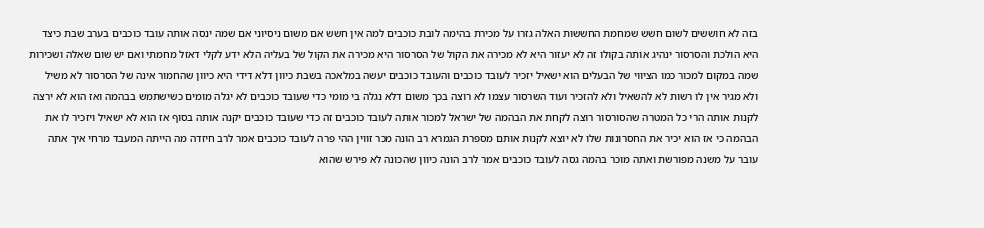בזה לא חוששים לשום חשש שמחמת החששות האלה גזרו על מכירת בהימה לובת כוכבים למה אין חשש אם משום ניסיוני אם שמה ינסה אותה עובד כוכבים בערב שבת כיצד היא הולכת והסרסור ינהיג אותה בקולו זה לא יעזור היא לא מכירה את הקול של הסרסור היא מכירה את הקול של בעליה הלא ידע לקלי דאזל מחמתי ואם יש שום שאלה ושכירות שמה במקום למכור כמו הציווי של הבעלים הוא ישאיל יזכיר לעובד כוכבים והעובד כוכבים יעשה במלאכה בשבת כיוון דלא דידי היא כיוון שהחמור אינה של הסרסור לא משיל ולא מגיר אין לו רשות לא להשאיל ולא להזכיר ועוד השרסור עצמו לא רוצה בכך משום דלא נגלה בי מומי כדי שעובד כוכבים לא יגלה מומים כשישתמש בבהמה ואז הוא לא ירצה לקנות אותה הרי כל המטרה שהסורסור רוצה לקחת את הבהמה של ישראל למכור אותה לעובד כוכבים זה כדי שעובד כוכבים יקנה אותה בסוף אז הוא לא ישאיל ויזכיר לו את הבהמה כי אז הוא יכיר את החסרונות שלו לא יוצא לקנות אותם מספרת הגמרא רב הונה מכר זווין ההי פרה לעובד כוכבים אמר לרב חיזדה מה הייתה המעבד מרחי איך אתה עובר על משנה מפורשת ואתה מוכר בהמה גסה לעובד כוכבים אמר לרב הונה כיוון שהכונה לא פירש שהוא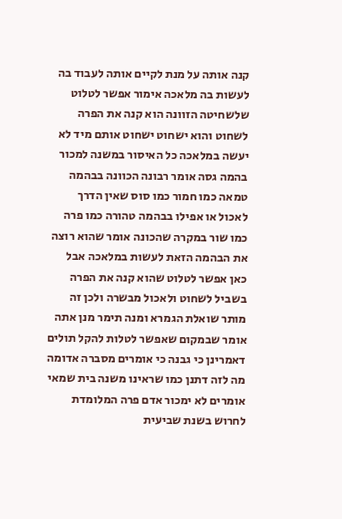קנה אותה על מנת לקיים אותה לעבוד בה לעשות בה מלאכה אימור אפשר לטלוט שלשחיטה הזוונה הוא קנה את הפרה לשחוט והוא ישחוט ישחוט אותם מיד לא יעשה במלאכה כל האיסור במשנה למכור בהמה גסה אומר רבונה הכוונה בבהמה טמאה כמו חמור כמו סוס שאין הדרך לאכול או אפילו בבהמה טהורה כמו פרה כמו שור במקרה שהכונה אומר שהוא רוצה את הבהמה הזאת לעשות במלאכה אבל כאן אפשר לטלוט שהוא קנה את הפרה בשביל לשחוט ולאכול מבשרה ולכן זה מותר שואלת הגמרא ומנה תימר מנן אתה אומר שבמקום שאפשר לטלות להקל תולים דאמרינן כי גבנה כי אומרים מסברה אדומה מה לזה דתנן כמו שראינו משנה בית שמאי אומרים לא ימכור אדם פרה המלומדת לחרוש בשנת שביעית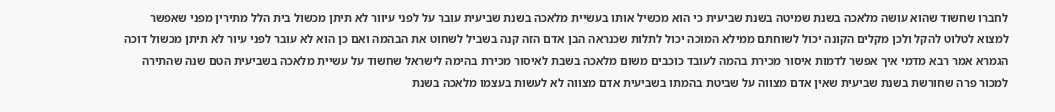לחברו שחשוד שהוא עושה מלאכה בשנת שמיטה בשנת שביעית כי הוא מכשיל אותו בעשיית מלאכה בשנת שביעית עובר על לפני עיוור לא תיתן מכשול בית הלל מתירין מפני שאפשר למצוא לטלוט להקל ולכן מקלים הקונה יכול לשוחתם ממילא המוכה יכול לתלות שכנראה הבן אדם הזה קנה בשביל לשחוט את הבהמה ואם כן הוא לא עובר לפני עיור לא תיתן מכשול דוכה הגמרא אמר רבא מדמי איך אפשר לדמות איסור מכירת בהמה לעובד כוכבים משום מלאכה בשבת לאיסור מכירת בהימה לישראל שחשוד על עשיית מלאכה בשביעית הטם שנה שהתירה למכור פרה שחורשת בשנת שביעית שאין אדם מצווה על שביטת בהמתו בשביעית אדם מצווה לא לעשות בעצמו מלאכה בשנת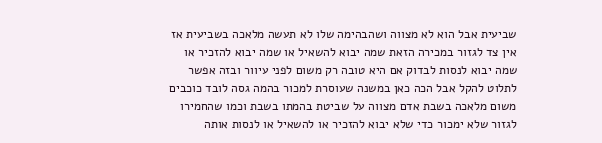שביעית אבל הוא לא מצווה ושהבהימה שלו לא תעשה מלאכה בשביעית אז אין צד לגזור במכירה הזאת שמה יבוא להשאיל או שמה יבוא להזכיר או שמה יבוא לנסות לבדוק אם היא טובה רק משום לפני עיוור ובזה אפשר לתלוט להקל אבל הכה כאן במשנה שעוסרת למכור בהמה גסה לובד כוכבים משום מלאכה בשבת אדם מצווה על שביטת בהמתו בשבת וכמו שהחמירו לגזור שלא ימכור כדי שלא יבוא להזכיר או להשאיל או לנסות אותה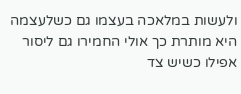ולעשות במלאכה בעצמו גם כשלעצמה היא מותרת כך אולי החמירו גם ליסור אפילו כשיש צד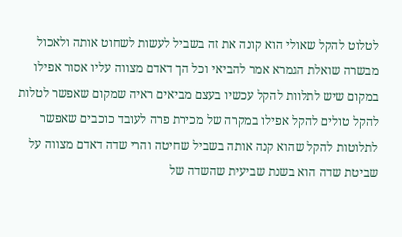לטלוט להקל שאולי הוא קונה את זה בשביל לעשות לשחוט אותה ולאכול מבשרה שואלת הגמרא אמר להביאי וכל הך דאדם מצווה עליו אסור אפילו במקום שיש לתלוות להקל עכשיו בעצם מביאים ראיה שמקום שאפשר לטלות להקל טולים להקל אפילו במקרה של מכירת פרה לעובד כוכבים שאפשר לתלוטות להקל שהוא קנה אותה בשביל שחיטה והרי שדה דאדם מצווה על שביטת שדה הוא בשנת שביעית שהשדה של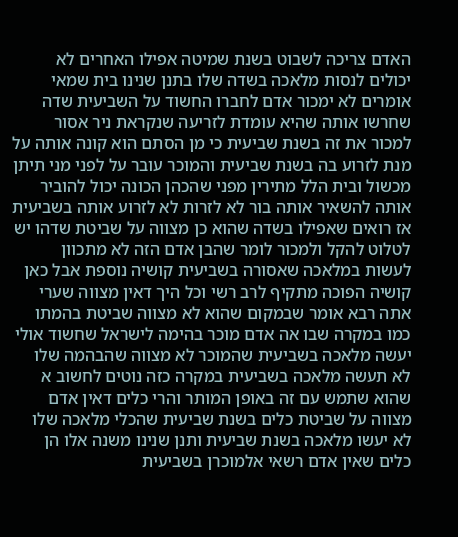האדם צריכה לשבוט בשנת שמיטה אפילו האחרים לא יכולים לנסות מלאכה בשדה שלו בתנן שנינו בית שמאי אומרים לא ימכור אדם לחברו החשוד על השביעית שדה שחרשו אותה שהיא עומדת לזריעה שנקראת ניר אסור למכור את זה בשנת שביעית כי מן הסתם הוא קונה אותה על מנת לזרוע בה בשנת שביעית והמוכר עובר על לפני מני תיתן מכשול ובית הלל מתירין מפני שהכהן הכונה יכול להוביר אותה להשאיר אותה בור לא לזרות לא לזרוע אותה בשביעית אז רואים שאפילו בשדה שהוא כן מצווה על שביטת שדהו יש לטלוט להקל ולמכור לומר שהבן אדם הזה לא מתכוון לעשות במלאכה שאסורה בשביעית קושיה נוספת אבל כאן קושיה הפוכה מתקיף לרב רשי וכל היך דאין מצווה שערי אתה רבא אומר שבמקום שהוא לא מצווה שביטת בהמתו כמו במקרה שבו אה אדם מוכר בהימה לישראל שחשוד אולי יעשה מלאכה בשביעית שהמוכר לא מצווה שהבהמה שלו לא תעשה מלאכה בשביעית במקרה כזה נוטים לחשוב א שהוא שתמש עם זה באופן המותר והרי כלים דאין אדם מצווה על שביטת כלים בשנת שביעית שהכלי מלאכה שלו לא יעשו מלאכה בשנת שביעית ותנן שנינו משנה אלו הן כלים שאין אדם רשאי אלמוכרן בשביעית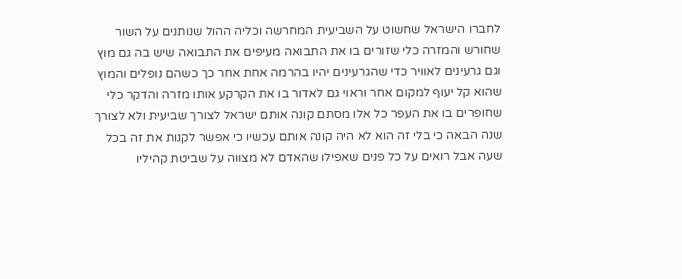לחברו הישראל שחשוט על השביעית המחרשה וכליה ההול שנותנים על השור שחורש והמזרה כלי שזורים בו את התבואה מעיפים את התבואה שיש בה גם מוץ וגם גרעינים לאוויר כדי שהגרעינים יהיו בהרמה אחת אחר כך כשהם נופלים והמוץ שהוא קל יעוף למקום אחר וראוי גם לאדור בו את הקרקע אותו מזרה והדקר כלי שחופרים בו את העפר כל אלו מסתם קונה אותם ישראל לצורך שביעית ולא לצורך שנה הבאה כי בלי זה הוא לא היה קונה אותם עכשיו כי אפשר לקנות את זה בכל שעה אבל רואים על כל פנים שאפילו שהאדם לא מצווה על שביטת קהיליו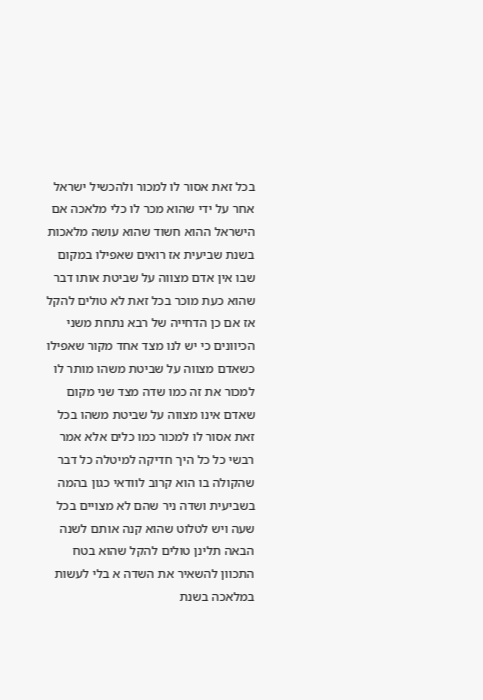בכל זאת אסור לו למכור ולהכשיל ישראל אחר על ידי שהוא מכר לו כלי מלאכה אם הישראל ההוא חשוד שהוא עושה מלאכות בשנת שביעית אז רואים שאפילו במקום שבו אין אדם מצווה על שביטת אותו דבר שהוא כעת מוכר בכל זאת לא טולים להקל אז אם כן הדחייה של רבא נתחת משני הכיוונים כי יש לנו מצד אחד מקור שאפילו כשאדם מצווה על שביטת משהו מותר לו למכור את זה כמו שדה מצד שני מקום שאדם אינו מצווה על שביטת משהו בכל זאת אסור לו למכור כמו כלים אלא אמר רבשי כל כל היך חדיקה למיטלה כל דבר שהקולה בו הוא קרוב לוודאי כגון בהמה בשביעית ושדה ניר שהם לא מצויים בכל שעה ויש לטלוט שהוא קנה אותם לשנה הבאה תלינן טולים להקל שהוא בטח התכוון להשאיר את השדה א בלי לעשות במלאכה בשנת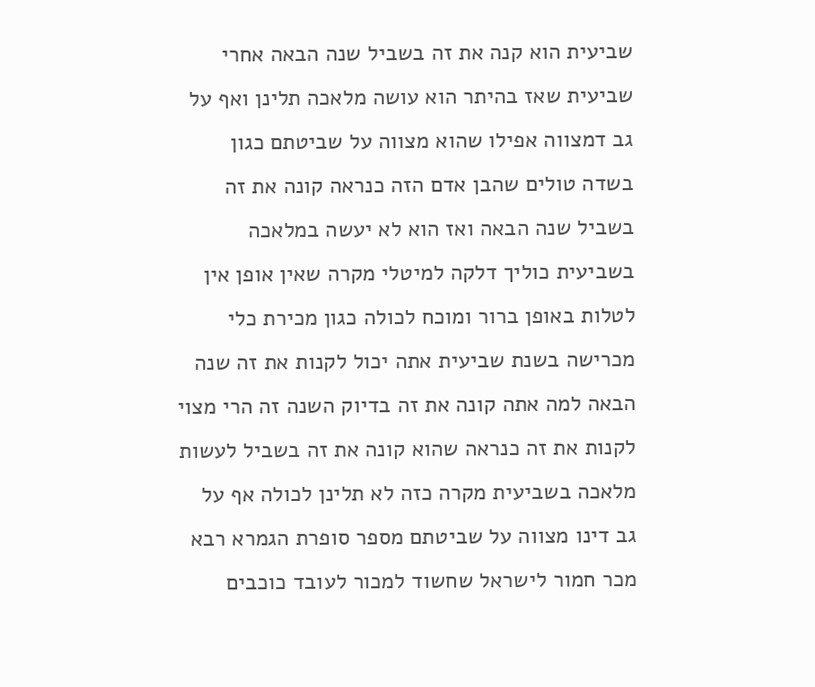שביעית הוא קנה את זה בשביל שנה הבאה אחרי שביעית שאז בהיתר הוא עושה מלאכה תלינן ואף על גב דמצווה אפילו שהוא מצווה על שביטתם כגון בשדה טולים שהבן אדם הזה כנראה קונה את זה בשביל שנה הבאה ואז הוא לא יעשה במלאכה בשביעית כוליך דלקה למיטלי מקרה שאין אופן אין לטלות באופן ברור ומוכח לכולה כגון מכירת כלי מכרישה בשנת שביעית אתה יכול לקנות את זה שנה הבאה למה אתה קונה את זה בדיוק השנה זה הרי מצוי לקנות את זה כנראה שהוא קונה את זה בשביל לעשות מלאכה בשביעית מקרה כזה לא תלינן לכולה אף על גב דינו מצווה על שביטתם מספר סופרת הגמרא רבא מכר חמור לישראל שחשוד למכור לעובד כוכבים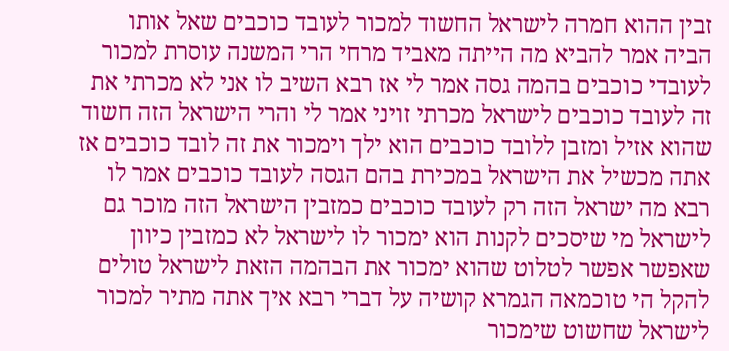זבין ההוא חמרה לישראל החשוד למכור לעובד כוכבים שאל אותו הביה אמר להביא מה הייתה מאביד מרחי הרי המשנה עוסרת למכור לעובדי כוכבים בהמה גסה אמר לי אז רבא השיב לו אני לא מכרתי את זה לעובד כוכבים לישראל מכרתי זויני אמר לי והרי הישראל הזה חשוד שהוא אזיל ומזבן ללובד כוכבים הוא ילך וימכור את זה לובד כוכבים אז אתה מכשיל את הישראל במכירת בהם הגסה לעובד כוכבים אמר לו רבא מה ישראל הזה רק לעובד כוכבים כמזבין הישראל הזה מוכר גם לישראל מי שיסכים לקנות הוא ימכור לו לישראל לא כמזבין כיוון שאפשר אפשר לטלוט שהוא ימכור את הבהמה הזאת לישראל טולים להקל הי טוכמאה הגמרא קושיה על דברי רבא איך אתה מתיר למכור לישראל שחשוט שימכור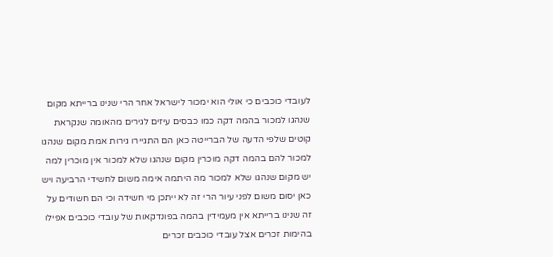לעובדי כוכבים כי אולי הוא ימכור לישראל אחר הרי שנינו ברייתא מקום שנהגו למכור בהמה דקה כמו כבסים עיזים לגירים מהאומה שנקראת קוטים שלפי הדעה של הברייטה כאן הם התגיירו גירות אמת מקום שנהגו למכור להם בהמה דקה מוכרין מקום שנהגו שלא למכור אין מוכרין למה יש מקום שנהגו שלא למכור מה היתמה אימה משום לחשידי הרביעה ויש כאן יסום משום לפני עיור הרי זה לא ייתכן מי חשידה וכי הם חשודים על זה שנינו ברייתא אין מעמידין בהמה בפונדקאות של עובדי כוכבים אפילו בהימות זכרים אצל עובדי כוכבים זכרים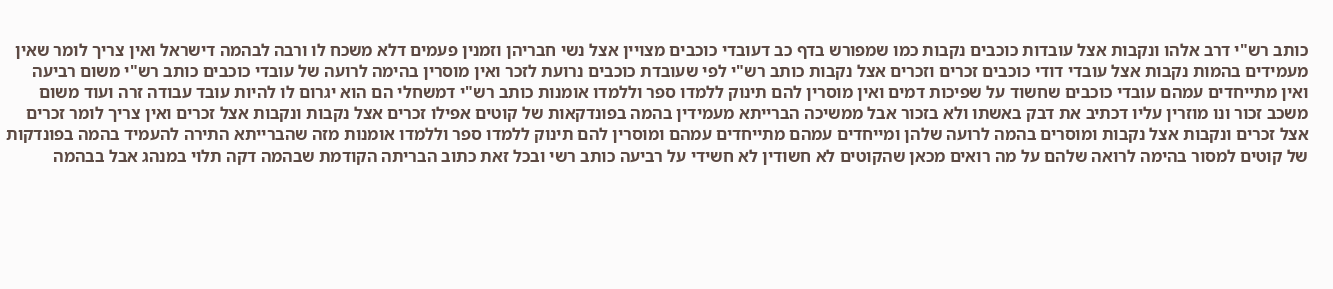כותב רש"י דרב אלהו ונקבות אצל עובדות כוכבים נקבות כמו שמפורש בדף כב דעובדי כוכבים מצויין אצל נשי חבריהן וזמנין פעמים דלא משכח לו ורבה לבהמה דישראל ואין צריך לומר שאין מעמידים בהמות נקבות אצל עובדי דודי כוכבים זכרים וזכרים אצל נקבות כותב רש"י לפי שעובדת כוכבים נרועת לזכר ואין מוסרין בהימה לרועה של עובדי כוכבים כותב רש"י משום רביעה ואין מתייחדים עמהם עובדי כוכבים שחשוד על שפיכות דמים ואין מוסרין להם תינוק ללמדו ספר וללמדו אומנות כותב רש"י דמשחלי הם הוא יגרום לו להיות עובד עבודה זרה ועוד משום משכב זכור ונו מוזרין עליו דכתיב את דבק באשתו ולא בזכור אבל ממשיכה הברייתא מעמידין בהמה בפונדקאות של קוטים אפילו זכרים אצל נקבות ונקבות אצל זכרים ואין צריך לומר זכרים אצל זכרים ונקבות אצל נקבות ומוסרים בהמה לרועה שלהן ומייחדים עמהם מתייחדים עמהם ומוסרין להם תינוק ללמדו ספר וללמדו אומנות מזה שהברייתא התירה להעמיד בהמה בפונדקות של קוטים למסור בהימה לרואה שלהם על מה רואים מכאן שהקוטים לא חשודין לא חשידי על רביעה כותב רשי ובכל זאת כתוב הבריתה הקודמת שבהמה דקה תלוי במנהג אבל בבהמה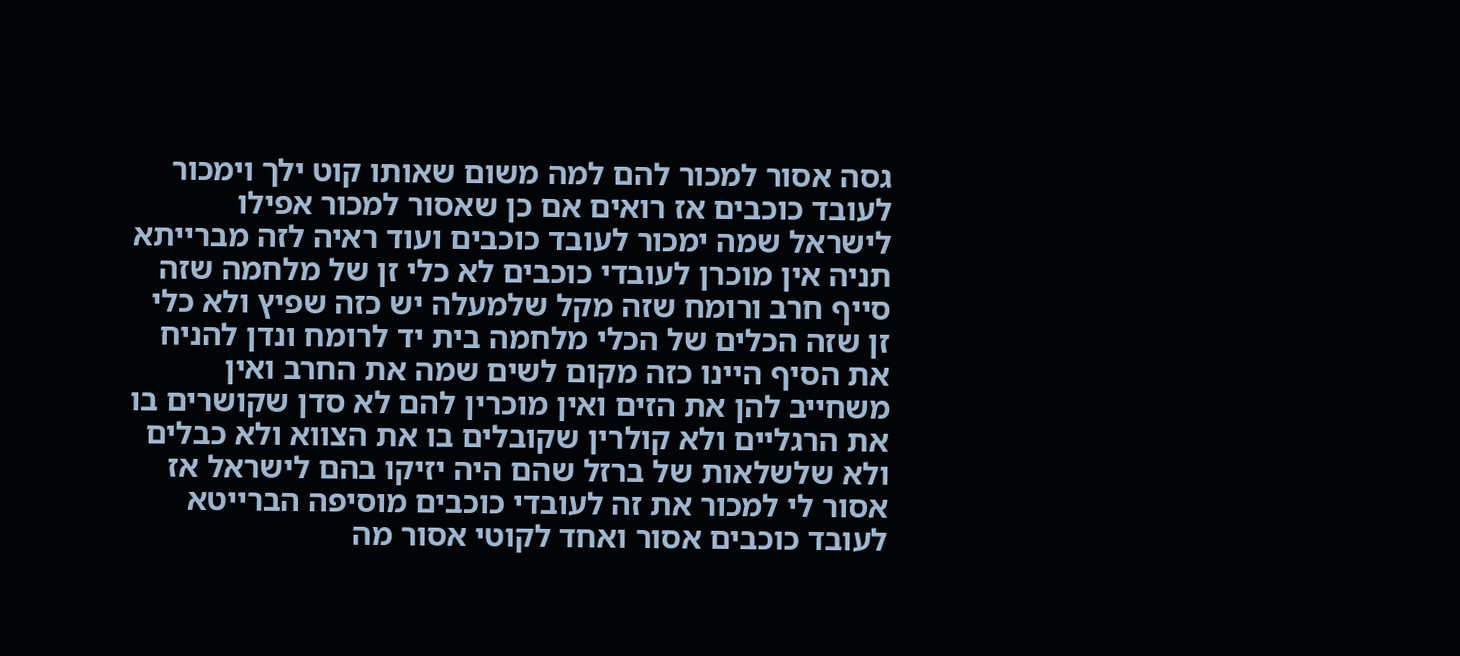גסה אסור למכור להם למה משום שאותו קוט ילך וימכור לעובד כוכבים אז רואים אם כן שאסור למכור אפילו לישראל שמה ימכור לעובד כוכבים ועוד ראיה לזה מברייתא תניה אין מוכרן לעובדי כוכבים לא כלי זן של מלחמה שזה סייף חרב ורומח שזה מקל שלמעלה יש כזה שפיץ ולא כלי זן שזה הכלים של הכלי מלחמה בית יד לרומח ונדן להניח את הסיף היינו כזה מקום לשים שמה את החרב ואין משחייב להן את הזים ואין מוכרין להם לא סדן שקושרים בו את הרגליים ולא קולרין שקובלים בו את הצווא ולא כבלים ולא שלשלאות של ברזל שהם היה יזיקו בהם לישראל אז אסור לי למכור את זה לעובדי כוכבים מוסיפה הברייטא לעובד כוכבים אסור ואחד לקוטי אסור מה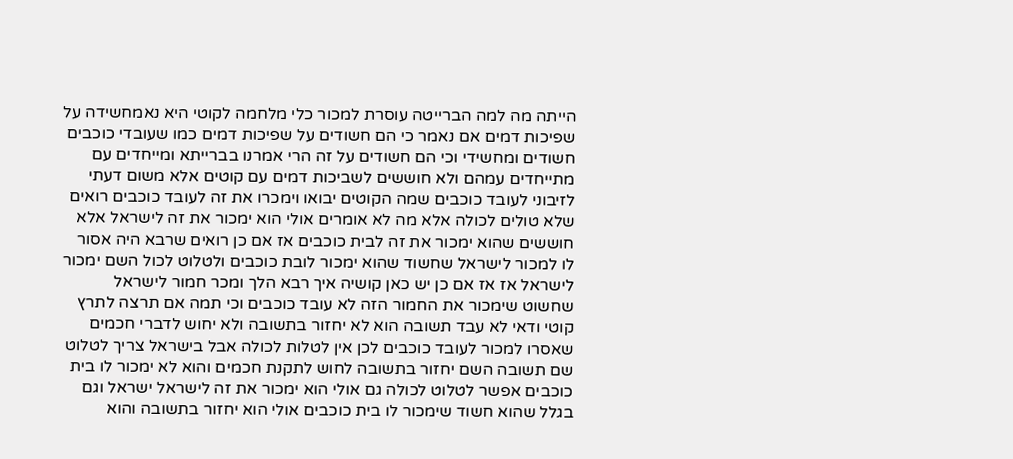הייתה מה למה הברייטה עוסרת למכור כלי מלחמה לקוטי היא נאמחשידה על שפיכות דמים אם נאמר כי הם חשודים על שפיכות דמים כמו שעובדי כוכבים חשודים ומחשידי וכי הם חשודים על זה הרי אמרנו בברייתא ומייחדים עם מתייחדים עמהם ולא חוששים לשביכות דמים עם קוטים אלא משום דעתי לזיבוני לעובד כוכבים שמה הקוטים יבואו וימכרו את זה לעובד כוכבים רואים שלא טולים לכולה אלא מה לא אומרים אולי הוא ימכור את זה לישראל אלא חוששים שהוא ימכור את זה לבית כוכבים אז אם כן רואים שרבא היה אסור לו למכור לישראל שחשוד שהוא ימכור לובת כוכבים ולטלוט לכול השם ימכור לישראל אז אז אם כן יש כאן קושיה איך רבא הלך ומכר חמור לישראל שחשוט שימכור את החמור הזה לא עובד כוכבים וכי תמה אם תרצה לתרץ קוטי ודאי לא עבד תשובה הוא לא יחזור בתשובה ולא יחוש לדברי חכמים שאסרו למכור לעובד כוכבים לכן אין לטלות לכולה אבל בישראל צריך לטלוט שם תשובה השם יחזור בתשובה לחוש לתקנת חכמים והוא לא ימכור לו בית כוכבים אפשר לטלוט לכולה גם אולי הוא ימכור את זה לישראל ישראל וגם בגלל שהוא חשוד שימכור לו בית כוכבים אולי הוא יחזור בתשובה והוא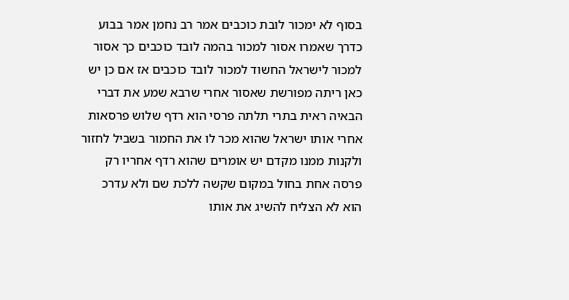בסוף לא ימכור לובת כוכבים אמר רב נחמן אמר בבוע כדרך שאמרו אסור למכור בהמה לובד כוכבים כך אסור למכור לישראל החשוד למכור לובד כוכבים אז אם כן יש כאן ריתה מפורשת שאסור אחרי שרבא שמע את דברי הבאיה ראית בתרי תלתה פרסי הוא רדף שלוש פרסאות אחרי אותו ישראל שהוא מכר לו את החמור בשביל לחזור ולקנות ממנו מקדם יש אומרים שהוא רדף אחריו רק פרסה אחת בחול במקום שקשה ללכת שם ולא עדרכ הוא לא הצליח להשיג את אותו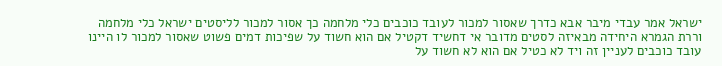ישראל אמר עבדי מיבר אבא כדרך שאסור למכור לעובד כוכבים כלי מלחמה כך אסור למכור לליסטים ישראל כלי מלחמה וררת הגמרא היחידה מבאיזה לסטים מדובר אי דחשיד דקטיל אם הוא חשוד על שפיכות דמים פשוט שאסור למכור לו היינו עובד כוכבים לעניין זה ויד לא כטיל אם הוא לא חשוד על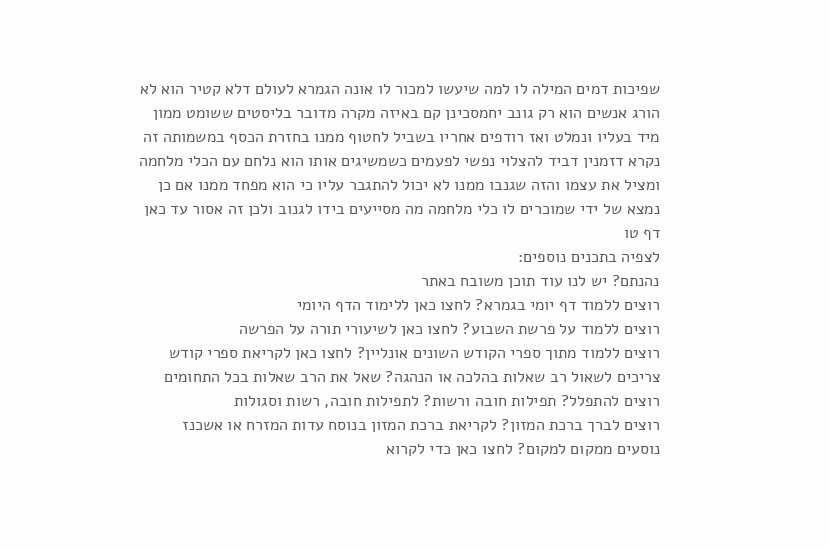שפיכות דמים המילה לו למה שיעשו למכור לו אונה הגמרא לעולם דלא קטיר הוא לא הורג אנשים הוא רק גונב יחמסכינן קם באיזה מקרה מדובר בליסטים ששומט ממון מיד בעליו ונמלט ואז רודפים אחריו בשביל לחטוף ממנו בחזרת הכסף במשמותה זה נקרא דזמנין דביד להצלוי נפשי לפעמים כשמשיגים אותו הוא נלחם עם הכלי מלחמה ומציל את עצמו והזה שגנבו ממנו לא יכול להתגבר עליו כי הוא מפחד ממנו אם כן נמצא של ידי שמוכרים לו כלי מלחמה מה מסייעים בידו לגנוב ולכן זה אסור עד כאן דף טו
לצפיה בתכנים נוספים:
נהנתם? יש לנו עוד תוכן משובח באתר
רוצים ללמוד דף יומי בגמרא? לחצו כאן ללימוד הדף היומי
רוצים ללמוד על פרשת השבוע? לחצו כאן לשיעורי תורה על הפרשה
רוצים ללמוד מתוך ספרי הקודש השונים אונליין? לחצו כאן לקריאת ספרי קודש
צריכים לשאול רב שאלות בהלכה או הנהגה? שאל את הרב שאלות בכל התחומים
רוצים להתפלל? תפילות חובה ורשות? לתפילות חובה, רשות וסגולות
רוצים לברך ברכת המזון? לקריאת ברכת המזון בנוסח עדות המזרח או אשכנז
נוסעים ממקום למקום? לחצו כאן כדי לקרוא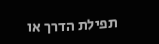תפילת הדרך או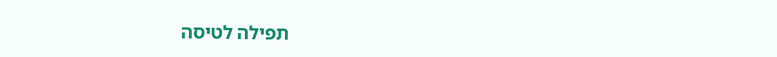תפילה לטיסה